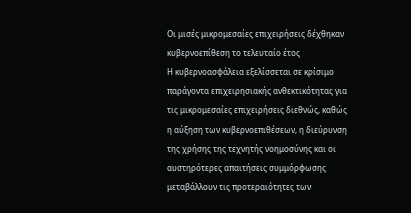Οι μισές μικρομεσαίες επιχειρήσεις δέχθηκαν κυβερνοεπίθεση το τελευταίο έτος
Η κυβερνοασφάλεια εξελίσσεται σε κρίσιμο παράγοντα επιχειρησιακής ανθεκτικότητας για τις μικρομεσαίες επιχειρήσεις διεθνώς, καθώς η αύξηση των κυβερνοεπιθέσεων, η διεύρυνση της χρήσης της τεχνητής νοημοσύνης και οι αυστηρότερες απαιτήσεις συμμόρφωσης μεταβάλλουν τις προτεραιότητες των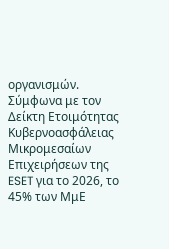οργανισμών. Σύμφωνα με τον Δείκτη Ετοιμότητας Κυβερνοασφάλειας Μικρομεσαίων Επιχειρήσεων της ESET για το 2026, το 45% των ΜμΕ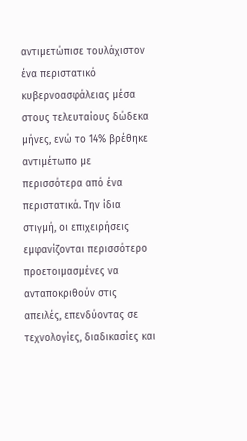αντιμετώπισε τουλάχιστον ένα περιστατικό κυβερνοασφάλειας μέσα στους τελευταίους δώδεκα μήνες, ενώ το 14% βρέθηκε αντιμέτωπο με περισσότερα από ένα περιστατικά. Την ίδια στιγμή, οι επιχειρήσεις εμφανίζονται περισσότερο προετοιμασμένες να ανταποκριθούν στις απειλές, επενδύοντας σε τεχνολογίες, διαδικασίες και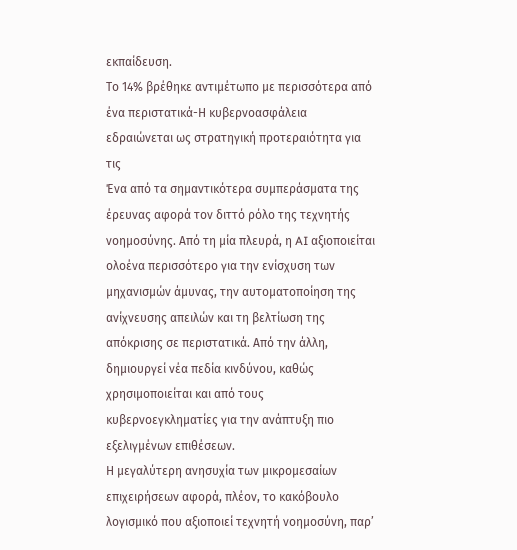εκπαίδευση.
Το 14% βρέθηκε αντιμέτωπο με περισσότερα από ένα περιστατικά-Η κυβερνοασφάλεια εδραιώνεται ως στρατηγική προτεραιότητα για τις
Ένα από τα σημαντικότερα συμπεράσματα της έρευνας αφορά τον διττό ρόλο της τεχνητής νοημοσύνης. Από τη μία πλευρά, η AI αξιοποιείται ολοένα περισσότερο για την ενίσχυση των μηχανισμών άμυνας, την αυτοματοποίηση της ανίχνευσης απειλών και τη βελτίωση της απόκρισης σε περιστατικά. Από την άλλη, δημιουργεί νέα πεδία κινδύνου, καθώς χρησιμοποιείται και από τους κυβερνοεγκληματίες για την ανάπτυξη πιο εξελιγμένων επιθέσεων.
Η μεγαλύτερη ανησυχία των μικρομεσαίων επιχειρήσεων αφορά, πλέον, το κακόβουλο λογισμικό που αξιοποιεί τεχνητή νοημοσύνη, παρ’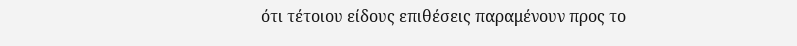ότι τέτοιου είδους επιθέσεις παραμένουν προς το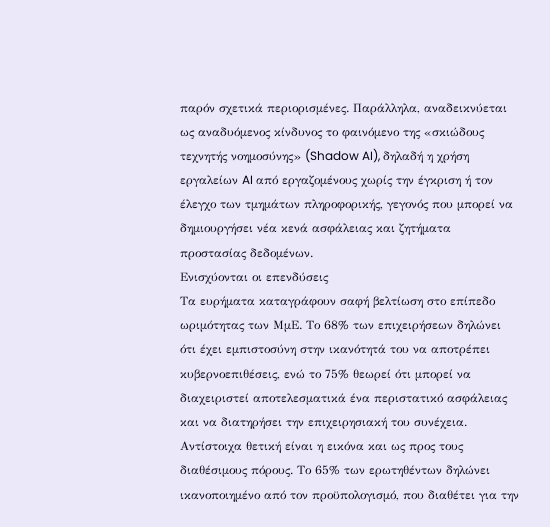παρόν σχετικά περιορισμένες. Παράλληλα, αναδεικνύεται ως αναδυόμενος κίνδυνος το φαινόμενο της «σκιώδους τεχνητής νοημοσύνης» (Shadow AI), δηλαδή η χρήση εργαλείων AI από εργαζομένους χωρίς την έγκριση ή τον έλεγχο των τμημάτων πληροφορικής, γεγονός που μπορεί να δημιουργήσει νέα κενά ασφάλειας και ζητήματα προστασίας δεδομένων.
Ενισχύονται οι επενδύσεις
Τα ευρήματα καταγράφουν σαφή βελτίωση στο επίπεδο ωριμότητας των ΜμΕ. Το 68% των επιχειρήσεων δηλώνει ότι έχει εμπιστοσύνη στην ικανότητά του να αποτρέπει κυβερνοεπιθέσεις, ενώ το 75% θεωρεί ότι μπορεί να διαχειριστεί αποτελεσματικά ένα περιστατικό ασφάλειας και να διατηρήσει την επιχειρησιακή του συνέχεια.
Αντίστοιχα θετική είναι η εικόνα και ως προς τους διαθέσιμους πόρους. Το 65% των ερωτηθέντων δηλώνει ικανοποιημένο από τον προϋπολογισμό, που διαθέτει για την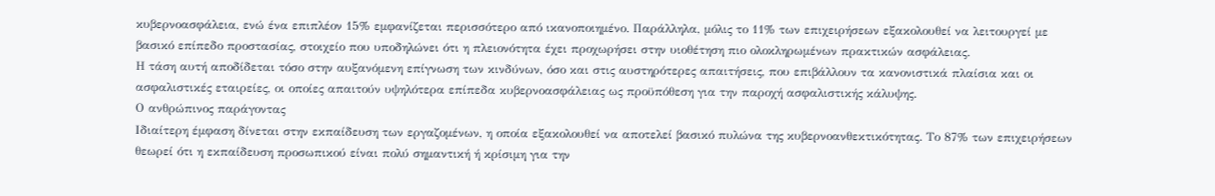κυβερνοασφάλεια, ενώ ένα επιπλέον 15% εμφανίζεται περισσότερο από ικανοποιημένο. Παράλληλα, μόλις το 11% των επιχειρήσεων εξακολουθεί να λειτουργεί με βασικό επίπεδο προστασίας, στοιχείο που υποδηλώνει ότι η πλειονότητα έχει προχωρήσει στην υιοθέτηση πιο ολοκληρωμένων πρακτικών ασφάλειας.
Η τάση αυτή αποδίδεται τόσο στην αυξανόμενη επίγνωση των κινδύνων, όσο και στις αυστηρότερες απαιτήσεις, που επιβάλλουν τα κανονιστικά πλαίσια και οι ασφαλιστικές εταιρείες, οι οποίες απαιτούν υψηλότερα επίπεδα κυβερνοασφάλειας ως προϋπόθεση για την παροχή ασφαλιστικής κάλυψης.
Ο ανθρώπινος παράγοντας
Ιδιαίτερη έμφαση δίνεται στην εκπαίδευση των εργαζομένων, η οποία εξακολουθεί να αποτελεί βασικό πυλώνα της κυβερνοανθεκτικότητας. Το 87% των επιχειρήσεων θεωρεί ότι η εκπαίδευση προσωπικού είναι πολύ σημαντική ή κρίσιμη για την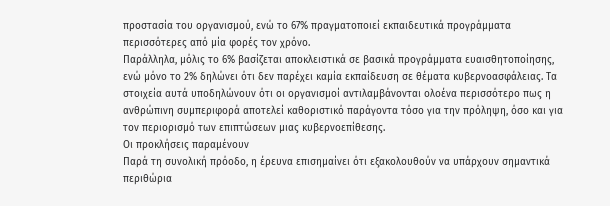προστασία του οργανισμού, ενώ το 67% πραγματοποιεί εκπαιδευτικά προγράμματα περισσότερες από μία φορές τον χρόνο.
Παράλληλα, μόλις το 6% βασίζεται αποκλειστικά σε βασικά προγράμματα ευαισθητοποίησης, ενώ μόνο το 2% δηλώνει ότι δεν παρέχει καμία εκπαίδευση σε θέματα κυβερνοασφάλειας. Τα στοιχεία αυτά υποδηλώνουν ότι οι οργανισμοί αντιλαμβάνονται ολοένα περισσότερο πως η ανθρώπινη συμπεριφορά αποτελεί καθοριστικό παράγοντα τόσο για την πρόληψη, όσο και για τον περιορισμό των επιπτώσεων μιας κυβερνοεπίθεσης.
Οι προκλήσεις παραμένουν
Παρά τη συνολική πρόοδο, η έρευνα επισημαίνει ότι εξακολουθούν να υπάρχουν σημαντικά περιθώρια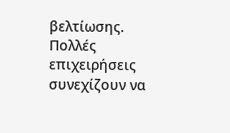βελτίωσης. Πολλές επιχειρήσεις συνεχίζουν να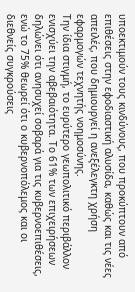υποεκτιμούν τους κινδύνους, που προκύπτουν από επιθέσεις στην εφοδιαστική αλυσίδα, καθώς και τις νέες απειλές, που δημιουργεί η ανεξέλεγκτη χρήση εφαρμογών τεχνητής νοημοσύνης.
Την ίδια στιγμή, το ευρύτερο γεωπολιτικό περιβάλλον ενισχύει την αβεβαιότητα. Το 61% των επιχειρήσεων δηλώνει ότι ανησυχεί σοβαρά για τις κυβερνοεπιθέσεις, ενώ το 75% θεωρεί ότι ο κυβερνοπόλεμος και οι διεθνείς συγκρούσεις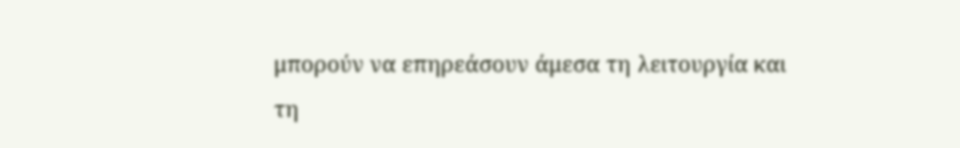μπορούν να επηρεάσουν άμεσα τη λειτουργία και τη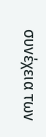συνέχεια των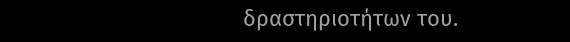δραστηριοτήτων του.